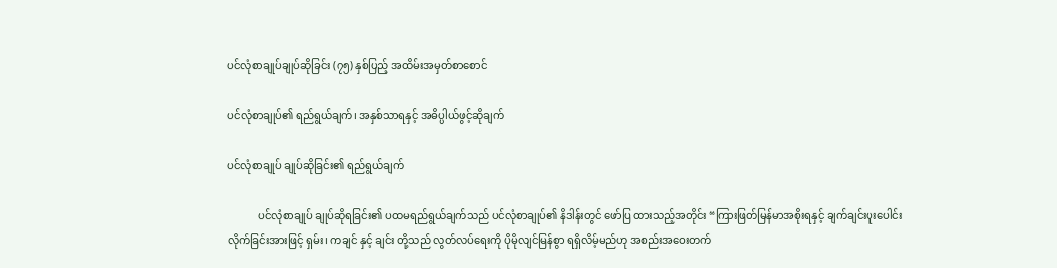ပင်လုံစာချုပ်ချုပ်ဆိုခြင်း (၇၅) နှစ်ပြည့် အထိမ်းအမှတ်စာစောင်

ပင်လုံစာချုပ်၏ ရည်ရွယ်ချက်၊ အနှစ်သာရနှင့် အဓိပ္ပါယ်ဖွင့်ဆိုချက်

ပင်လုံစာချုပ် ချုပ်ဆိုခြင်း၏ ရည်ရွယ်ချက်

            ပင်လုံစာချုပ် ချုပ်ဆိုရခြင်း၏ ပထမရည်ရွယ်ချက်သည် ပင်လုံစာချုပ်၏ နိဒါန်းတွင် ဖော်ပြ ထားသည့်အတိုင်း “ကြားဖြတ်မြန်မာအစိုးရနှင့် ချက်ချင်းပူးပေါင်းလိုက်ခြင်းအားဖြင့် ရှမ်း၊ ကချင် နှင့် ချင်း တို့သည် လွတ်လပ်ရေးကို ပိုမိုလျင်မြန်စွာ ရရှိလိမ့်မည်ဟု အစည်းအဝေးတက်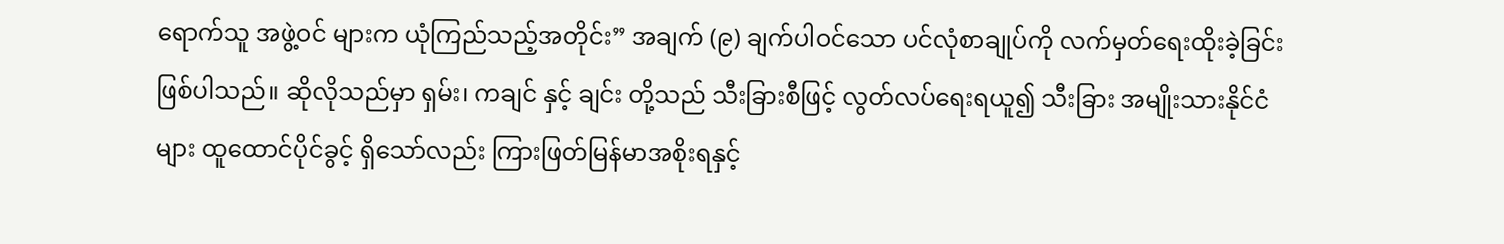ရောက်သူ အဖွဲ့ဝင် များက ယုံကြည်သည့်အတိုင်း” အချက် (၉) ချက်ပါဝင်သော ပင်လုံစာချုပ်ကို လက်မှတ်ရေးထိုးခဲ့ခြင်း ဖြစ်ပါသည်။ ဆိုလိုသည်မှာ ရှမ်း၊ ကချင် နှင့် ချင်း တို့သည် သီးခြားစီဖြင့် လွတ်လပ်ရေးရယူ၍ သီးခြား အမျိုးသားနိုင်ငံများ ထူထောင်ပိုင်ခွင့် ရှိသော်လည်း ကြားဖြတ်မြန်မာအစိုးရနှင့်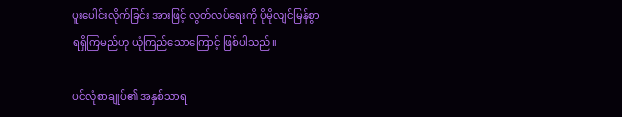ပူးပေါင်းလိုက်ခြင်း အားဖြင့် လွတ်လပ်ရေးကို ပိုမိုလျင်မြန်စွာ ရရှိကြမည်ဟု ယုံကြည်သောကြောင့် ဖြစ်ပါသည်။

ပင်လုံစာချုပ်၏ အနှစ်သာရ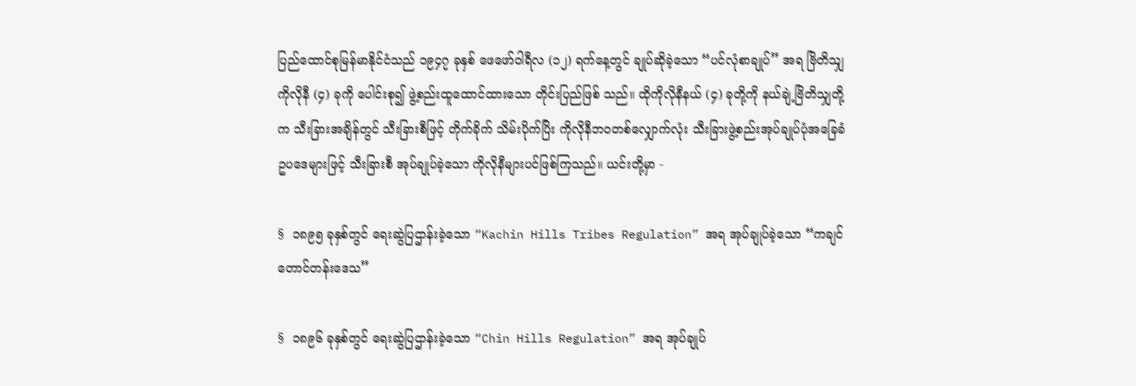ပြည်ထောင်စုမြန်မာနိုင်ငံသည် ၁၉၄၇ ခုနှစ် ဖေဖော်ဝါရီလ (၁၂) ရက်နေ့တွင် ချုပ်ဆိုခဲ့သော “ပင်လုံစာချုပ်” အရ ဗြိတိသျှကိုလိုနီ (၄) ခုကို ပေါင်းစု၍ ဖွဲ့စည်းထူထောင်ထားသော တိုင်းပြည်ဖြစ် သည်။ ထိုကိုလိုနီနယ် (၄) ခုတို့ကို နယ်ချဲ့ဗြိတိသျှတို့က သီးခြားအချိန်တွင် သီးခြားစီဖြင့် တိုက်ခိုက် သိမ်းပိုက်ပြိး ကိုလိုနီဘဝတစ်လျှောက်လုံး သီးခြားဖွဲ့စည်းအုပ်ချုပ်ပုံအခြေခံဥပဒေများဖြင့် သီးခြားစီ အုပ်ချုပ်ခဲ့သော ကိုလိုနီများပင်ဖြစ်ကြသည်။ ယင်းတို့မှာ -

§  ၁၈၉၅ ခုနှစ်တွင် ရေးဆွဲပြဌာန်းခဲ့သော “Kachin Hills Tribes Regulation” အရ အုပ်ချုပ်ခဲ့သော “ကချင်တောင်တန်းဒေသ”

§  ၁၈၉၆ ခုနှစ်တွင် ရေးဆွဲပြဌာန်းခဲ့သော “Chin Hills Regulation” အရ အုပ်ချုပ်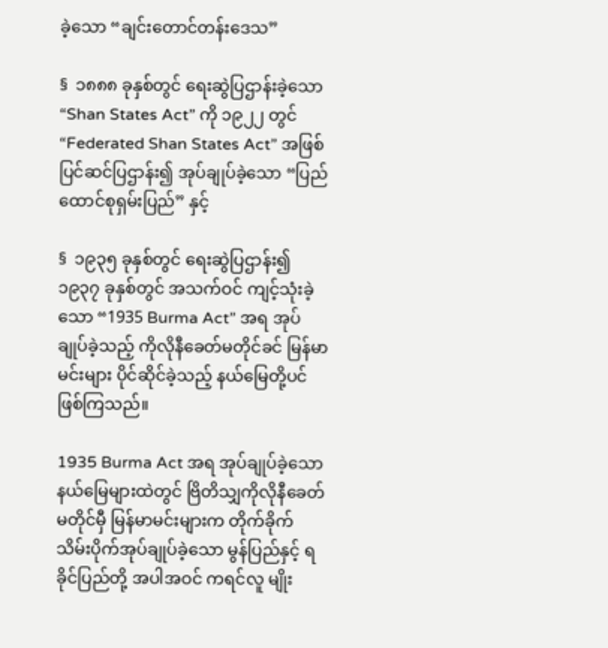ခဲ့သော “ချင်းတောင်တန်းဒေသ”

§  ၁၈၈၈ ခုနှစ်တွင် ရေးဆွဲပြဌာန်းခဲ့သော “Shan States Act” ကို ၁၉၂၂ တွင် “Federated Shan States Act” အဖြစ် ပြင်ဆင်ပြဌာန်း၍ အုပ်ချုပ်ခဲ့သော “ပြည်ထောင်စုရှမ်းပြည်” နှင့်

§  ၁၉၃၅ ခုနှစ်တွင် ရေးဆွဲပြဌာန်း၍ ၁၉၃၇ ခုနှစ်တွင် အသက်ဝင် ကျင့်သုံးခဲ့သော “1935 Burma Act” အရ အုပ်ချုပ်ခဲ့သည့် ကိုလိုနီခေတ်မတိုင်ခင် မြန်မာမင်းများ ပိုင်ဆိုင်ခဲ့သည့် နယ်မြေတို့ပင် ဖြစ်ကြသည်။

1935 Burma Act အရ အုပ်ချုပ်ခဲ့သော နယ်မြေများထဲတွင် ဗြိတိသျှကိုလိုနီခေတ် မတိုင်မှီ မြန်မာမင်းများက တိုက်ခိုက်သိမ်းပိုက်အုပ်ချုပ်ခဲ့သော မွန်ပြည်နှင့် ရခိုင်ပြည်တို့ အပါအဝင် ကရင်လူ မျိုး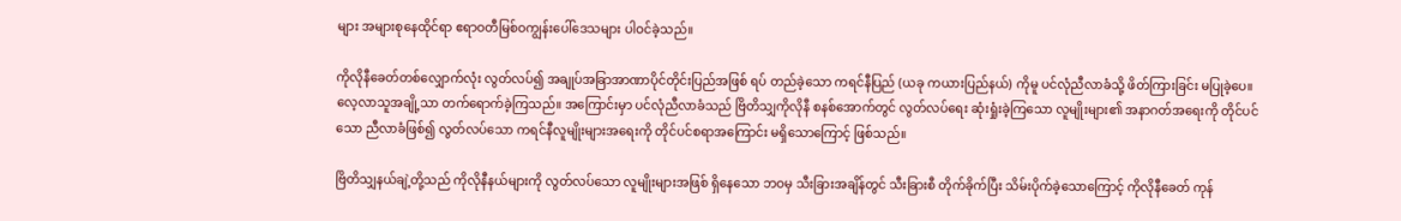များ အများစုနေထိုင်ရာ ဧရာဝတီမြစ်ဝကျွန်းပေါ်ဒေသများ ပါဝင်ခဲ့သည်။

ကိုလိုနီခေတ်တစ်လျှောက်လုံး လွတ်လပ်၍ အချုပ်အခြာအာဏာပိုင်တိုင်းပြည်အဖြစ် ရပ် တည်ခဲ့သော ကရင်နီပြည် (ယခု ကယားပြည်နယ်) ကိုမူ ပင်လုံညီလာခံသို့ ဖိတ်ကြားခြင်း မပြုခဲ့ပေ။ လေ့လာသူအချို့သာ တက်ရောက်ခဲ့ကြသည်။ အကြောင်းမှာ ပင်လုံညီလာခံသည် ဗြိတိသျှကိုလိုနီ စနစ်အောက်တွင် လွတ်လပ်ရေး ဆုံးရှုံးခဲ့ကြသော လူမျိုးများ၏ အနာဂတ်အရေးကို တိုင်ပင်သော ညီလာခံဖြစ်၍ လွတ်လပ်သော ကရင်နီလူမျိုးများအရေးကို တိုင်ပင်စရာအကြောင်း မရှိသောကြောင့် ဖြစ်သည်။

ဗြိတိသျှနယ်ချဲ့တို့သည် ကိုလိုနီနယ်များကို လွတ်လပ်သော လူမျိုးများအဖြစ် ရှိနေသော ဘဝမှ သီးခြားအချိန်တွင် သီးခြားစီ တိုက်ခိုက်ပြီး သိမ်းပိုက်ခဲ့သောကြောင့် ကိုလိုနီခေတ် ကုန်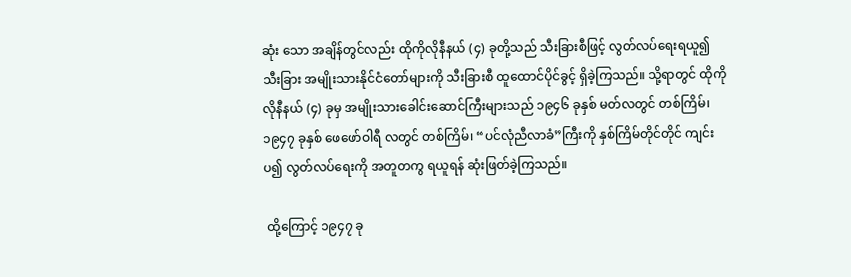ဆုံး သော အချိန်တွင်လည်း ထိုကိုလိုနီနယ် (၄) ခုတို့သည် သီးခြားစီဖြင့် လွတ်လပ်ရေးရယူ၍ သီးခြား အမျိုးသားနိုင်ငံတော်များကို သီးခြားစီ ထူထောင်ပိုင်ခွင့် ရှိခဲ့ကြသည်။ သို့ရာတွင် ထိုကိုလိုနီနယ် (၄) ခုမှ အမျိုးသားခေါင်းဆောင်ကြီးများသည် ၁၉၄၆ ခုနှစ် မတ်လတွင် တစ်ကြိမ်၊ ၁၉၄၇ ခုနှစ် ဖေဖော်ဝါရီ လတွင် တစ်ကြိမ်၊ “ပင်လုံညီလာခံ”ကြီးကို နှစ်ကြိမ်တိုင်တိုင် ကျင်းပ၍ လွတ်လပ်ရေးကို အတူတကွ ရယူရန် ဆုံးဖြတ်ခဲ့ကြသည်။

 ထို့ကြောင့် ၁၉၄၇ ခု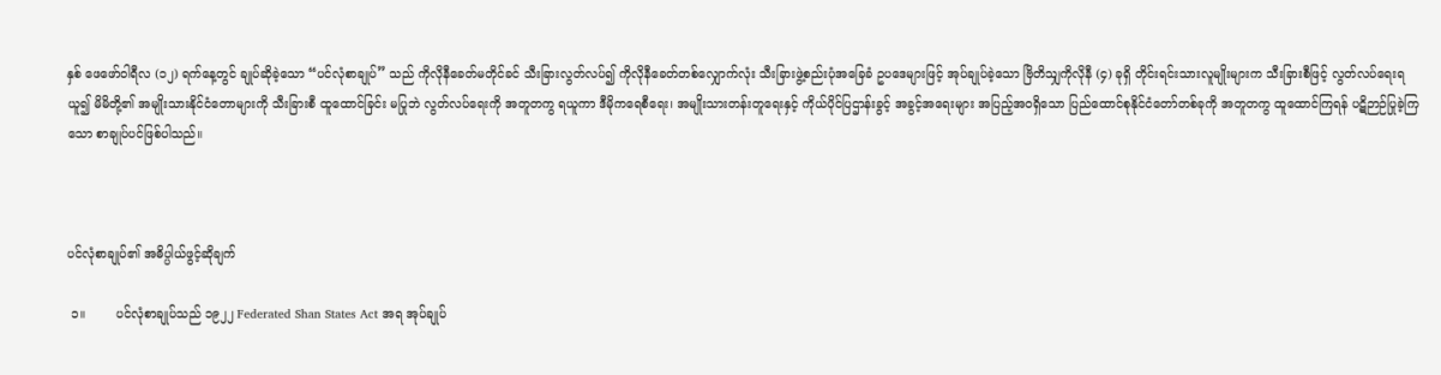နှစ် ဖေဖော်ဝါရီလ (၁၂) ရက်နေ့တွင် ချုပ်ဆိုခဲ့သော “ပင်လုံစာချုပ်” သည် ကိုလိုနီခေတ်မတိုင်ခင် သီးခြားလွတ်လပ်၍ ကိုလိုနီခေတ်တစ်လျှောက်လုံး သီးခြားဖွဲ့စည်းပုံအခြေခံ ဥပဒေများဖြင့် အုပ်ချုပ်ခဲ့သော ဗြိတိသျှကိုလိုနီ (၄) ခုရှိ တိုင်းရင်းသားလူမျိုးများက သီးခြားစီဖြင့် လွတ်လပ်ရေးရယူ၍ မိမိတို့၏ အမျိုးသားနိုင်ငံတောများကို သီးခြားစီ ထူထောင်ခြင်း မပြုဘဲ လွတ်လပ်ရေးကို အတူတကွ ရယူကာ ဒီမိုကရေစီရေး၊ အမျိုးသားတန်းတူရေးနှင့် ကိုယ်ပိုင်ပြဌာန်းခွင့် အခွင့်အရေးများ အပြည့်အဝရှိသော ပြည်ထောင်စုနိုင်ငံတော်တစ်ခုကို အတူတကွ ထူထောင်ကြရန် ပဋိဉာဉ်ပြုခဲ့ကြသော စာချုပ်ပင်ဖြစ်ပါသည်။



ပင်လုံစာချုပ်၏ အဓိပ္ပါယ်ဖွင့်ဆိုချက်

 ၁။        ပင်လုံစာချုပ်သည် ၁၉၂၂ Federated Shan States Act အရ အုပ်ချုပ်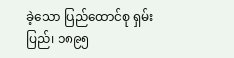ခဲ့သော ပြည်ထောင်စု ရှမ်းပြည်၊ ၁၈၉၅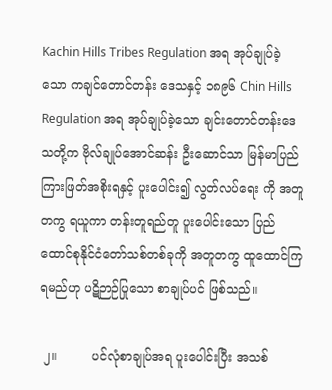Kachin Hills Tribes Regulation အရ အုပ်ချုပ်ခဲ့သော ကချင်တောင်တန်း ဒေသနှင့် ၁၈၉၆ Chin Hills Regulation အရ အုပ်ချုပ်ခဲ့သော ချင်းတောင်တန်းဒေသတို့က ဗိုလ်ချုပ်အောင်ဆန်း ဦးဆောင်သာ မြန်မာပြည်ကြားဖြတ်အစိုးရနှင့် ပူးပေါင်း၍ လွတ်လပ်ရေး ကို အတူတကွ ရယူကာ တန်းတူရည်တူ ပူးပေါင်းသော ပြည်ထောင်စုနိုင်ငံတော်သစ်တစ်ခုကို အတူတကွ ထူထောင်ကြရမည်ဟု ပဋိဉာဉ်ပြုသော စာချုပ်ပင် ဖြစ်သည်။

 ၂။         ပင်လုံစာချုပ်အရ ပူးပေါင်းပြီး အသစ်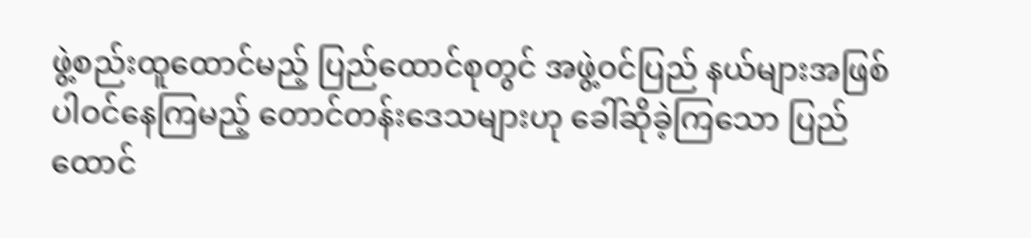ဖွဲ့စည်းထူထောင်မည့် ပြည်ထောင်စုတွင် အဖွဲ့ဝင်ပြည် နယ်များအဖြစ် ပါဝင်နေကြမည့် တောင်တန်းဒေသများဟု ခေါ်ဆိုခဲ့ကြသော ပြည်ထောင်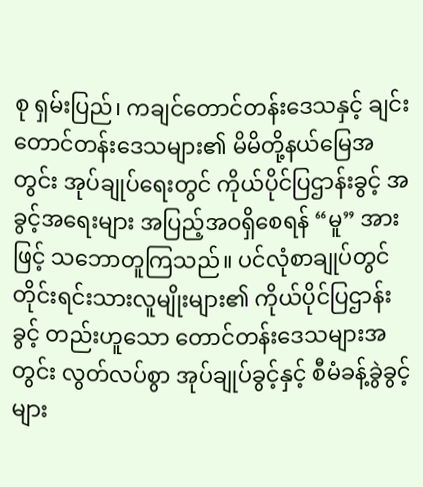စု ရှမ်းပြည်၊ ကချင်တောင်တန်းဒေသနှင့် ချင်းတောင်တန်းဒေသများ၏ မိမိတို့နယ်မြေအတွင်း အုပ်ချုပ်ရေးတွင် ကိုယ်ပိုင်ပြဌာန်းခွင့် အခွင့်အရေးများ အပြည့်အဝရှိစေရန် “မူ” အားဖြင့် သဘောတူကြသည်။ ပင်လုံစာချုပ်တွင် တိုင်းရင်းသားလူမျိုးများ၏ ကိုယ်ပိုင်ပြဌာန်းခွင့် တည်းဟူသော တောင်တန်းဒေသများအတွင်း လွတ်လပ်စွာ အုပ်ချုပ်ခွင့်နှင့် စီမံခန့်ခွဲခွင့်များ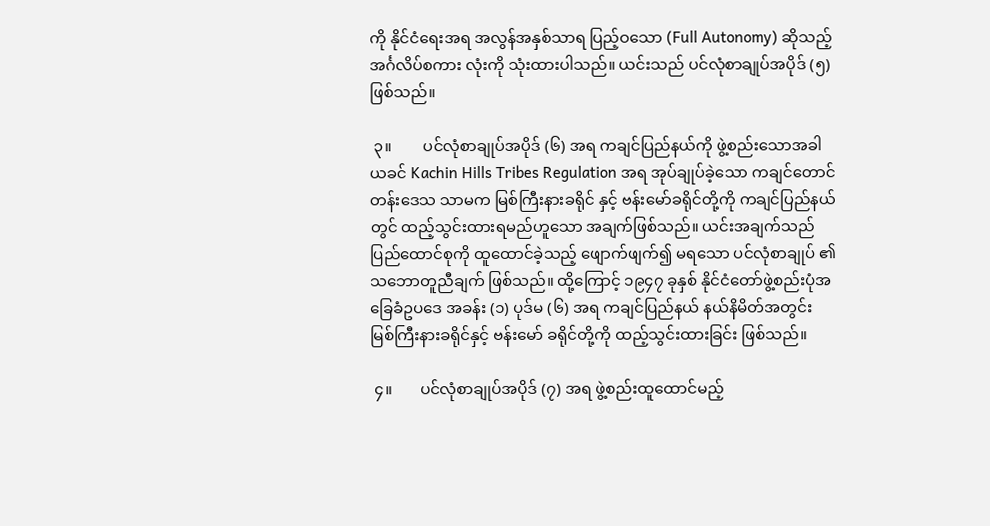ကို နိုင်ငံရေးအရ အလွန်အနှစ်သာရ ပြည့်ဝသော (Full Autonomy) ဆိုသည့် အင်္ဂလိပ်စကား လုံးကို သုံးထားပါသည်။ ယင်းသည် ပင်လုံစာချုပ်အပိုဒ် (၅) ဖြစ်သည်။

 ၃။        ပင်လုံစာချုပ်အပိုဒ် (၆) အရ ကချင်ပြည်နယ်ကို ဖွဲ့စည်းသောအခါ ယခင် Kachin Hills Tribes Regulation အရ အုပ်ချုပ်ခဲ့သော ကချင်တောင်တန်းဒေသ သာမက မြစ်ကြီးနားခရိုင် နှင့် ဗန်းမော်ခရိုင်တို့ကို ကချင်ပြည်နယ်တွင် ထည့်သွင်းထားရမည်ဟူသော အချက်ဖြစ်သည်။ ယင်းအချက်သည် ပြည်ထောင်စုကို ထူထောင်ခဲ့သည့် ဖျောက်ဖျက်၍ မရသော ပင်လုံစာချုပ် ၏ သဘောတူညီချက် ဖြစ်သည်။ ထို့ကြောင့် ၁၉၄၇ ခုနှစ် နိုင်ငံတော်ဖွဲ့စည်းပုံအခြေခံဥပဒေ အခန်း (၁) ပုဒ်မ (၆) အရ ကချင်ပြည်နယ် နယ်နိမိတ်အတွင်း မြစ်ကြီးနားခရိုင်နှင့် ဗန်းမော် ခရိုင်တို့ကို ထည့်သွင်းထားခြင်း ဖြစ်သည်။

 ၄။       ပင်လုံစာချုပ်အပိုဒ် (၇) အရ ဖွဲ့စည်းထူထောင်မည့်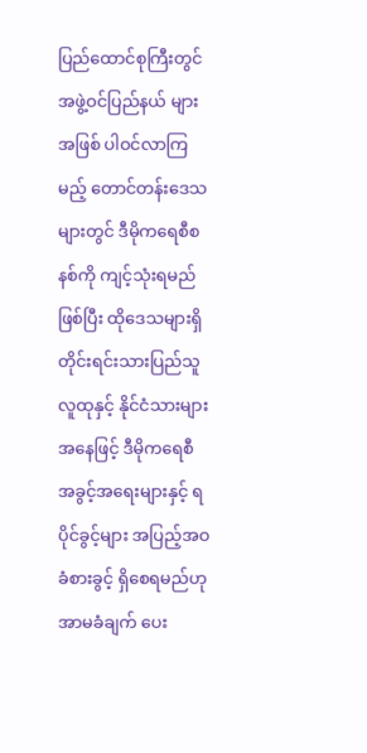ပြည်ထောင်စုကြီးတွင် အဖွဲ့ဝင်ပြည်နယ် များအဖြစ် ပါဝင်လာကြမည့် တောင်တန်းဒေသများတွင် ဒီမိုကရေစီစနစ်ကို ကျင့်သုံးရမည် ဖြစ်ပြီး ထိုဒေသများရှိ တိုင်းရင်းသားပြည်သူလူထုနှင့် နိုင်ငံသားများအနေဖြင့် ဒီမိုကရေစီ အခွင့်အရေးများနှင့် ရပိုင်ခွင့်များ အပြည့်အဝ ခံစားခွင့် ရှိစေရမည်ဟု အာမခံချက် ပေး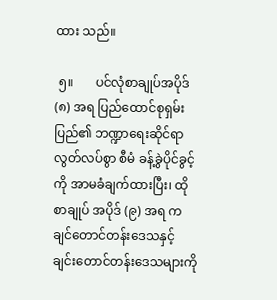ထား သည်။

 ၅။       ပင်လုံစာချုပ်အပိုဒ် (၈) အရ ပြည်ထောင်စုရှမ်းပြည်၏ ဘဏ္ဍာရေးဆိုင်ရာ လွတ်လပ်စွာ စီမံ ခန့်ခွဲပိုင်ခွင့်ကို အာမခံချက်ထားပြီး၊ ထိုစာချုပ် အပိုဒ် (၉) အရ ကချင်တောင်တန်းဒေသနှင့် ချင်းတောင်တန်းဒေသများကို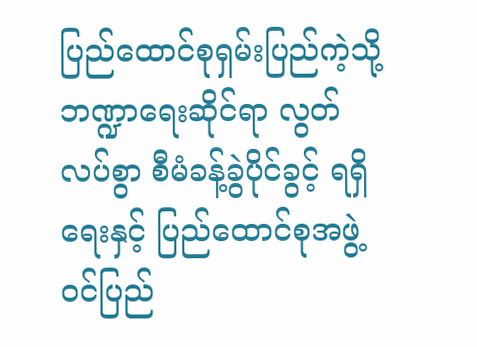ပြည်ထောင်စုရှမ်းပြည်ကဲ့သို့ ဘဏ္ဍာရေးဆိုင်ရာ လွတ်လပ်စွာ စီမံခန့်ခွဲပိုင်ခွင့် ရရှိရေးနှင့် ပြည်ထောင်စုအဖွဲ့ဝင်ပြည်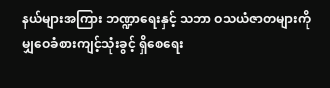နယ်များအကြား ဘဏ္ဍာရေးနှင့် သဘာ ဝသယံဇာတများကို မျှဝေခံစားကျင့်သုံးခွင့် ရှိစေရေး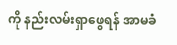ကို နည်းလမ်းရှာဖွေရန် အာမခံ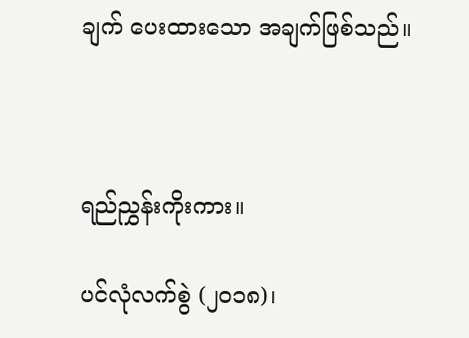ချက် ပေးထားသော အချက်ဖြစ်သည်။



ရည်ညွှန်းကိုးကား။

ပင်လုံလက်စွဲ (၂၀၁၈)၊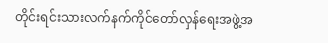တိုင်းရင်းသားလက်နက်ကိုင်တော်လှန်ရေးအဖွဲ့အ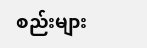စည်းများ